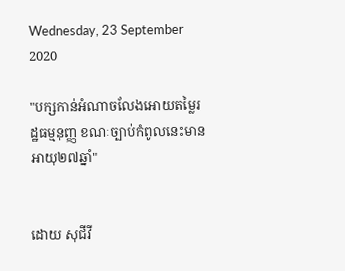Wednesday, 23 September 2020

"បក្សកាន់អំណាចលែងអោយតម្លៃរដ្ឋធម្មនុញ្ញ ខណៈច្បាប់កំពូលនេះមានអាយុ២៧ឆ្នាំ"


ដោយ សុជីវី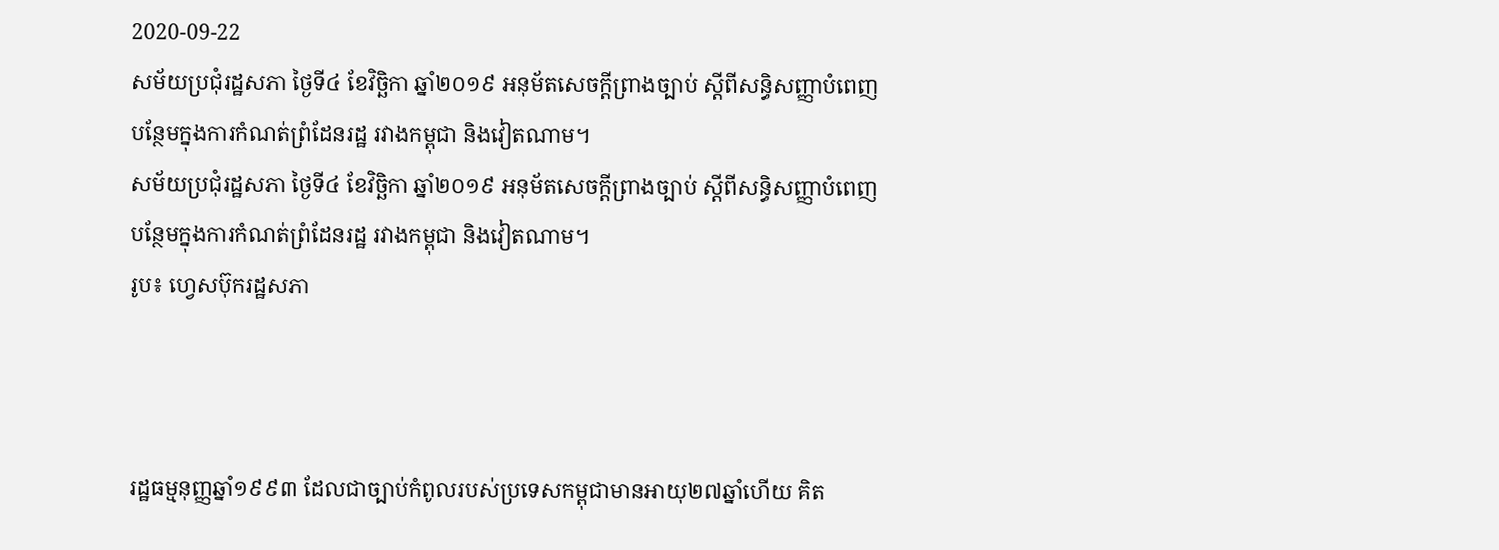2020-09-22
សម័យប្រជុំរដ្ឋសភា ថ្ងៃទី៤ ខែវិច្ឆិកា ឆ្នាំ២០១៩ អនុម័តសេចក្ដីព្រាងច្បាប់ ស្ដីពីសន្ធិសញ្ញាបំពេញបន្ថែមក្នុងការកំណត់ព្រំដែនរដ្ឋ រវាងកម្ពុជា និងវៀតណាម។
សម័យប្រជុំរដ្ឋសភា ថ្ងៃទី៤ ខែវិច្ឆិកា ឆ្នាំ២០១៩ អនុម័តសេចក្ដីព្រាងច្បាប់ ស្ដីពីសន្ធិសញ្ញាបំពេញបន្ថែមក្នុងការកំណត់ព្រំដែនរដ្ឋ រវាងកម្ពុជា និងវៀតណាម។
រូប៖ ហ្វេសប៊ុករដ្ឋសភា



រដ្ឋធម្មនុញ្ញឆ្នាំ១៩៩៣ ដែលជាច្បាប់កំពូលរបស់ប្រទេសកម្ពុជាមានអាយុ២៧ឆ្នាំហើយ គិត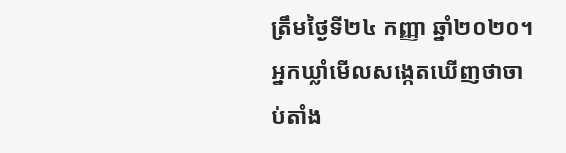ត្រឹមថ្ងៃទី២៤ កញ្ញា ឆ្នាំ២០២០។ អ្នកឃ្លាំមើលសង្កេតឃើញថាចាប់តាំង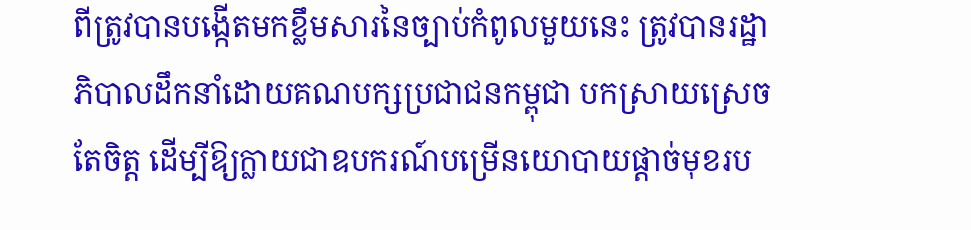ពីត្រូវបានបង្កើតមកខ្លឹមសារនៃច្បាប់កំពូលមួយនេះ ត្រូវបានរដ្ឋាភិបាលដឹកនាំដោយគណបក្សប្រជាជនកម្ពុជា បកស្រាយស្រេចតែចិត្ត ដើម្បីឱ្យក្លាយជាឧបករណ៍បម្រើនយោបាយផ្ដាច់មុខរប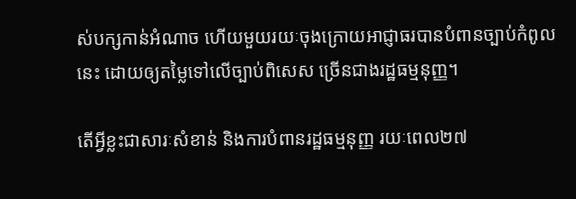ស់បក្សកាន់អំណាច ហើយមួយរយៈចុងក្រោយអាជ្ញាធរបានបំពានច្បាប់កំពូលនេះ ដោយឲ្យតម្លៃទៅលើច្បាប់ពិសេស ច្រើនជាងរដ្ឋធម្មនុញ្ញ។

តើអ្វីខ្លះជាសារៈសំខាន់ និងការបំពានរដ្ឋធម្មនុញ្ញ រយៈពេល២៧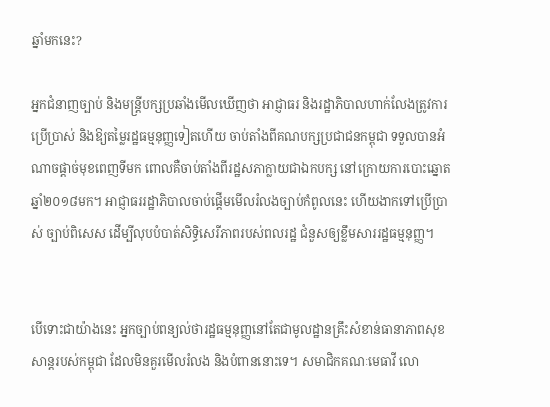ឆ្នាំមកនេះ?

អ្នកជំនាញច្បាប់ និងមន្ត្រីបក្សប្រឆាំងមើលឃើញថា អាជ្ញាធរ និងរដ្ឋាភិបាលហាក់លែងត្រូវការ ប្រើប្រាស់ និងឱ្យតម្លៃរដ្ឋធម្មនុញ្ញទៀតហើយ ចាប់តាំងពីគណបក្សប្រជាជនកម្ពុជា ទទួលបានអំណាចផ្ដាច់មុខពេញទីមក ពោលគឺចាប់តាំងពីរដ្ឋសភាក្លាយជាឯកបក្ស នៅក្រោយការបោះឆ្នោតឆ្នាំ២០១៨មក។ អាជ្ញាធររដ្ឋាភិបាលចាប់ផ្ដើមមើលរំលងច្បាប់កំពូលនេះ ហើយងាកទៅប្រើប្រាស់ ច្បាប់ពិសេស ដើម្បីលុបបំបាត់សិទ្ធិសេរីភាពរបស់ពលរដ្ឋ ជំនួសឲ្យខ្លឹមសាររដ្ឋធម្មនុញ្ញ។


បើទោះជាយ៉ាងនេះ អ្នកច្បាប់ពន្យល់ថារដ្ឋធម្មនុញ្ញនៅតែជាមូលដ្ឋានគ្រឹះសំខាន់ធានាភាពសុខសាន្តរបស់កម្ពុជា ដែលមិនគួរមើលរំលង និងបំពាននោះទេ។ សមាជិកគណៈមេធាវី លោ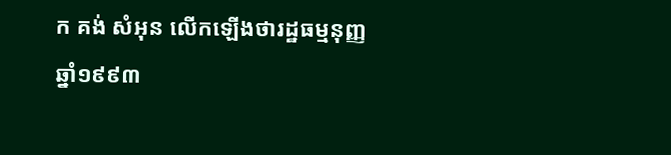ក គង់ សំអុន លើកឡើងថារដ្ឋធម្មនុញ្ញឆ្នាំ១៩៩៣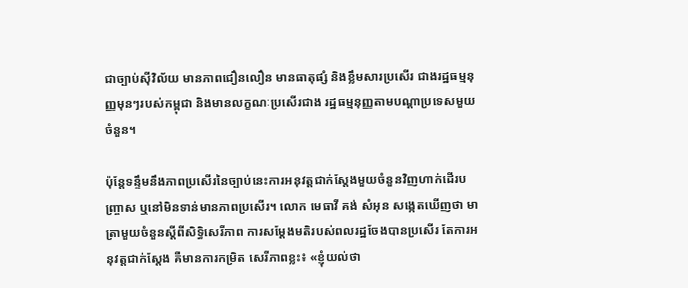ជាច្បាប់ស៊ីវិល័យ មានភាពជឿនលឿន មានធាតុផ្សំ និងខ្លឹមសារប្រសើរ ជាងរដ្ឋធម្មនុញ្ញមុនៗរបស់កម្ពុជា និងមានលក្ខណៈប្រសើរជាង រដ្ឋធម្មនុញ្ញតាមបណ្ដាប្រទេសមួយចំនួន។

ប៉ុន្តែទន្ទឹមនឹងភាពប្រសើរនៃច្បាប់នេះការអនុវត្តជាក់ស្ដែងមួយចំនួនវិញហាក់ដើរបញ្ច្រាស ឬនៅមិនទាន់មានភាពប្រសើរ។ លោក មេធាវី គង់ សំអុន សង្កេតឃើញថា មាត្រាមួយចំនួនស្ដីពីសិទ្ធិសេរីភាព ការសម្ដែងមតិរបស់ពលរដ្ឋចែងបានប្រសើរ តែការអនុវត្តជាក់ស្ដែង គឺមានការកម្រិត សេរីភាពខ្លះ៖ «ខ្ញុំយល់ថា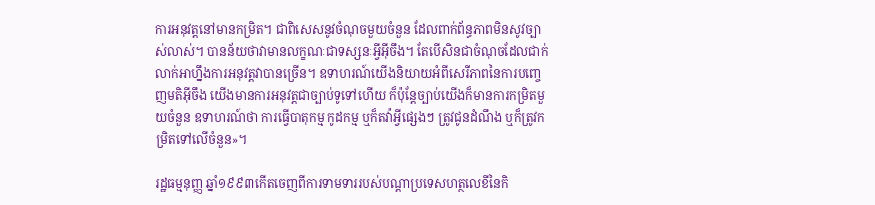ការអនុវត្តនៅមានកម្រិត។ ជាពិសេសនូវចំណុចមួយចំនួន ដែលពាក់ព័ន្ធភាពមិនសូវច្បាស់លាស់។ បានន័យថាវាមានលក្ខណៈជាទស្សនៈអ្វីអ៊ីចឹង។ តែបើសិនជាចំណុចដែលជាក់លាក់អាហ្នឹងការអនុវត្តវាបានច្រើន។ ឧទាហរណ៍យើងនិយាយអំពីសេរីភាពនៃការបញ្ចេញមតិអ៊ីចឹង យើងមានការអនុវត្តជាច្បាប់ទូទៅហើយ ក៏ប៉ុន្តែច្បាប់យើងក៏មានការកម្រិតមួយចំនួន ឧទាហរណ៍ថា ការធ្វើបាតុកម្ម កូដកម្ម ឬក៏តវ៉ាអ្វីផ្សេងៗ ត្រូវជូនដំណឹង ឬក៏ត្រូវកម្រិតទៅលើចំនួន»។

រដ្ឋធម្មនុញ្ញ ឆ្នាំ១៩៩៣កើតចេញពីការទាមទាររបស់បណ្ដាប្រទេសហត្ថលេខីនៃកិ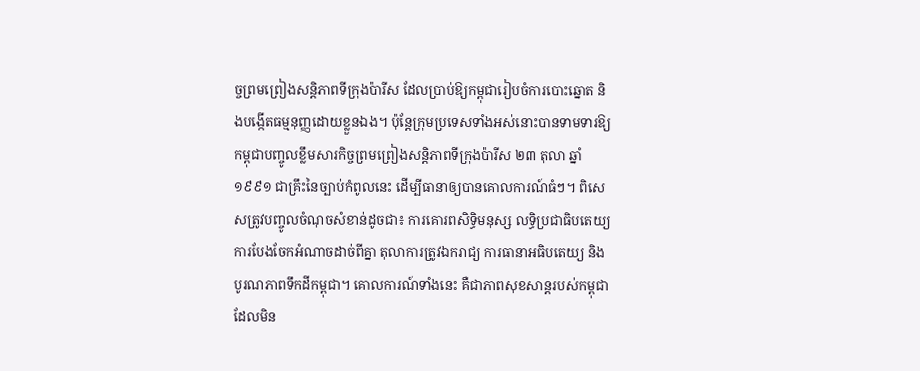ច្ចព្រមព្រៀងសន្តិភាពទីក្រុងប៉ារីស ដែលប្រាប់ឱ្យកម្ពុជារៀបចំការបោះឆ្នោត និងបង្កើតធម្មនុញ្ញដោយខ្លួនឯង។ ប៉ុន្តែក្រុមប្រទេសទាំងអស់នោះបានទាមទារឱ្យកម្ពុជាបញ្ចូលខ្លឹមសារកិច្ចព្រមព្រៀងសន្តិភាពទីក្រុងប៉ារីស ២៣ តុលា ឆ្នាំ១៩៩១ ជាគ្រឹះនៃច្បាប់កំពូលនេះ ដើម្បីធានាឲ្យបានគោលការណ៍ធំៗ។ ពិសេសត្រូវបញ្ចូលចំណុចសំខាន់ដូចជា៖ ការគោរពសិទ្ធិមនុស្ស លទ្ធិប្រជាធិបតេយ្យ ការបែងចែកអំណាចដាច់ពីគ្នា តុលាការត្រូវឯករាជ្យ ការធានាអធិបតេយ្យ និងបូរណភាពទឹកដីកម្ពុជា។ គោលការណ៍ទាំងនេះ គឺជាភាពសុខសាន្តរបស់កម្ពុជា ដែលមិន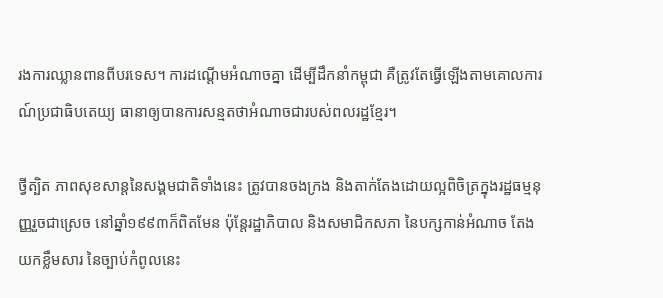រងការឈ្លានពានពីបរទេស។ ការដណ្ដើមអំណាចគ្នា ដើម្បីដឹកនាំកម្ពុជា គឺត្រូវតែធ្វើឡើងតាមគោលការណ៍ប្រជាធិបតេយ្យ ធានាឲ្យបានការសន្មតថាអំណាចជារបស់ពលរដ្ឋខ្មែរ។

ថ្វីត្បិត ភាពសុខសាន្តនៃសង្គមជាតិទាំងនេះ ត្រូវបានចងក្រង និងតាក់តែងដោយល្អពិចិត្រក្នុងរដ្ឋធម្មនុញ្ញរួចជាស្រេច នៅឆ្នាំ១៩៩៣ក៏ពិតមែន ប៉ុន្តែរដ្ឋាភិបាល និងសមាជិកសភា នៃបក្សកាន់អំណាច តែងយកខ្លឹមសារ នៃច្បាប់កំពូលនេះ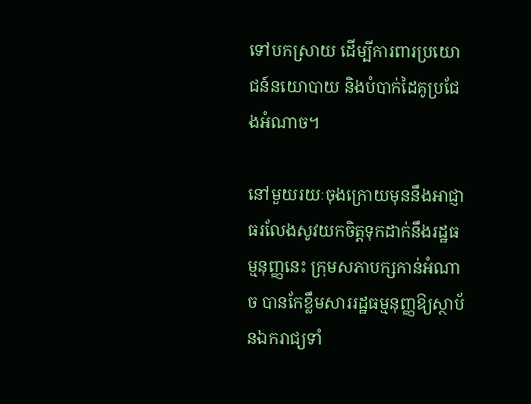ទៅបកស្រាយ ដើម្បីការពារប្រយោជន៍នយោបាយ និងបំបាក់ដៃគូប្រជែងអំណាច។

នៅមួយរយៈចុងក្រោយមុននឹងអាជ្ញាធរលែងសូវយកចិត្តទុកដាក់នឹងរដ្ឋធម្មនុញ្ញនេះ ក្រុមសភាបក្សកាន់អំណាច បានកែខ្លឹមសាររដ្ឋធម្មនុញ្ញឱ្យស្ថាប័នឯករាជ្យទាំ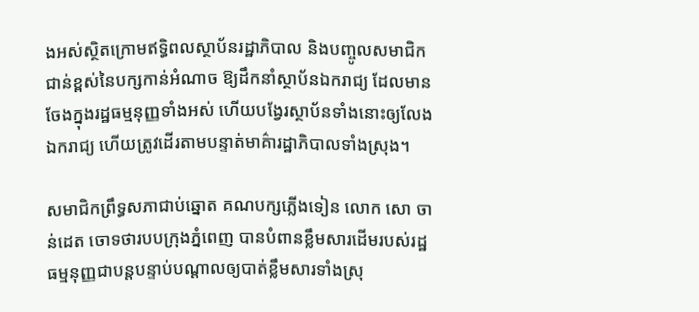ងអស់ស្ថិតក្រោមឥទ្ធិពលស្ថាប័នរដ្ឋាភិបាល និងបញ្ចូលសមាជិកជាន់ខ្ពស់នៃបក្សកាន់អំណាច ឱ្យដឹកនាំស្ថាប័នឯករាជ្យ ដែលមានចែងក្នុងរដ្ឋធម្មនុញ្ញទាំងអស់ ហើយបង្វែរស្ថាប័នទាំងនោះឲ្យលែងឯករាជ្យ ហើយត្រូវដើរតាមបន្ទាត់មាគ៌ារដ្ឋាភិបាលទាំងស្រុង។

សមាជិកព្រឹទ្ធសភាជាប់ឆ្នោត គណបក្សភ្លើងទៀន លោក សោ ចាន់ដេត ចោទថារបបក្រុងភ្នំពេញ បានបំពានខ្លឹមសារដើមរបស់រដ្ឋធម្មនុញ្ញជាបន្តបន្ទាប់បណ្ដាលឲ្យបាត់ខ្លឹមសារទាំងស្រុ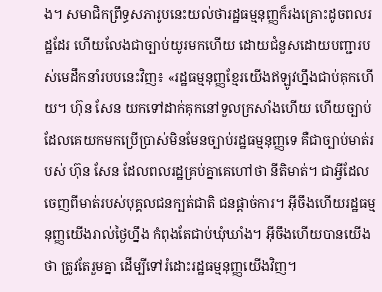ង។ សមាជិកព្រឹទ្ធសភារូបនេះយល់ថារដ្ឋធម្មនុញ្ញក៏រងគ្រោះដូចពលរដ្ឋដែរ ហើយលែងជាច្បាប់យូរមកហើយ ដោយជំនួសដោយបញ្ជារបស់មេដឹកនាំរបបនេះវិញ៖ «រដ្ឋធម្មនុញ្ញខ្មែរយើងឥឡូវហ្នឹងជាប់គុកហើយ។ ហ៊ុន សែន យកទៅដាក់គុកនៅទួលក្រសាំងហើយ ហើយច្បាប់ដែលគេយកមកប្រើប្រាស់មិនមែនច្បាប់រដ្ឋធម្មនុញ្ញទេ គឺជាច្បាប់មាត់របស់ ហ៊ុន សែន ដែលពលរដ្ឋគ្រប់គ្នាគេហៅថា នីតិមាត់។ ជាអ្វីដែលចេញពីមាត់របស់បុគ្គលជនក្បត់ជាតិ ជនផ្ដាច់ការ។ អ៊ីចឹងហើយរដ្ឋធម្មនុញ្ញយើងរាល់ថ្ងៃហ្នឹង កំពុងតែជាប់ឃុំឃាំង។ អ៊ីចឹងហើយបានយើងថា ត្រូវតែរួមគ្នា ដើម្បីទៅរំដោះរដ្ឋធម្មនុញ្ញយើងវិញ។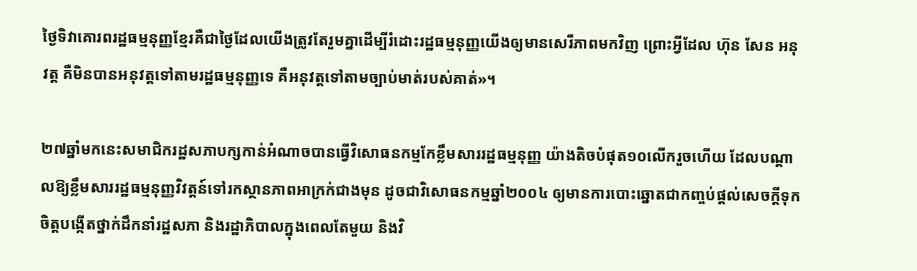ថ្ងៃទិវាគោរពរដ្ឋធម្មនុញ្ញខ្មែរគឺជាថ្ងៃដែលយើងត្រូវតែរួមគ្នាដើម្បីរំដោះរដ្ឋធម្មនុញ្ញយើងឲ្យមានសេរីភាពមកវិញ ព្រោះអ្វីដែល ហ៊ុន សែន អនុវត្ត គឺមិនបានអនុវត្តទៅតាមរដ្ឋធម្មនុញ្ញទេ គឺអនុវត្តទៅតាមច្បាប់មាត់របស់គាត់»។

២៧ឆ្នាំមកនេះសមាជិករដ្ឋសភាបក្សកាន់អំណាចបានធ្វើវិសោធនកម្មកែខ្លឹមសាររដ្ឋធម្មនុញ្ញ យ៉ាងតិចបំផុត១០លើករួចហើយ ដែលបណ្ដាលឱ្យខ្លឹមសាររដ្ឋធម្មនុញ្ញវិវត្តន៍ទៅរកស្ថានភាពអាក្រក់ជាងមុន ដូចជាវិសោធនកម្មឆ្នាំ២០០៤ ឲ្យមានការបោះឆ្នោតជាកញ្ចប់ផ្ដល់សេចក្ដីទុកចិត្តបង្កើតថ្នាក់ដឹកនាំរដ្ឋសភា និងរដ្ឋាភិបាលក្នុងពេលតែមួយ និងវិ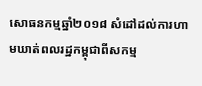សោធនកម្មឆ្នាំ២០១៨ សំដៅដល់ការហាមឃាត់ពលរដ្ឋកម្ពុជាពីសកម្ម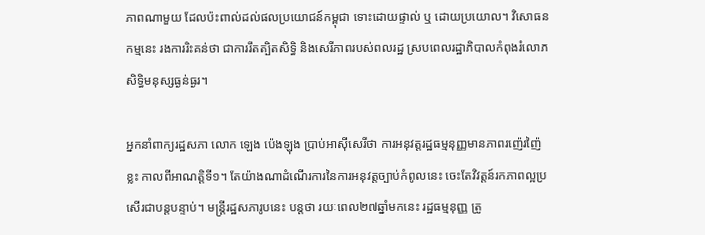ភាពណាមួយ ដែលប៉ះពាល់ដល់ផលប្រយោជន៍កម្ពុជា ទោះដោយផ្ទាល់ ឬ ដោយប្រយោល។ វិសោធនកម្មនេះ រងការរិះគន់ថា ជាការរឹតត្បិតសិទ្ធិ និងសេរីភាពរបស់ពលរដ្ឋ ស្របពេលរដ្ឋាភិបាលកំពុងរំលោភសិទ្ធិមនុស្សធ្ងន់ធ្ងរ។

អ្នកនាំពាក្យរដ្ឋសភា លោក ឡេង ប៉េងឡុង ប្រាប់អាស៊ីសេរីថា ការអនុវត្តរដ្ឋធម្មនុញ្ញមានភាពរញ៉េរញ៉ៃខ្លះ កាលពីអាណត្តិទី១។ តែយ៉ាងណាដំណើរការនៃការអនុវត្តច្បាប់កំពូលនេះ ចេះតែវិវត្តន៍រកភាពល្អប្រសើរជាបន្តបន្ទាប់។ មន្ត្រីរដ្ឋសភារូបនេះ បន្តថា រយៈពេល២៧ឆ្នាំមកនេះ រដ្ឋធម្មនុញ្ញ ត្រូ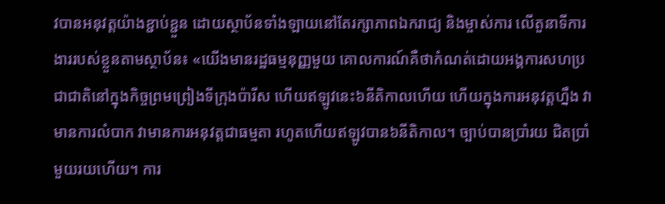វបានអនុវត្តយ៉ាងខ្ជាប់ខ្ជួន ដោយស្ថាប័នទាំងឡាយនៅតែរក្សាភាពឯករាជ្យ និងម្ចាស់ការ លើតួនាទីការងាររបស់ខ្លួនតាមស្ថាប័ន៖ «យើងមានរដ្ឋធម្មនុញ្ញមួយ គោលការណ៍គឺថាកំណត់ដោយអង្គការសហប្រជាជាតិនៅក្នុងកិច្ចព្រមព្រៀងទីក្រុងប៉ារីស ហើយឥឡូវនេះ៦នីតិកាលហើយ ហើយក្នុងការអនុវត្តហ្នឹង វាមានការលំបាក វាមានការអនុវត្តជាធម្មតា រហូតហើយឥឡូវបាន៦នីតិកាល។ ច្បាប់បានប្រាំរយ ជិតប្រាំមួយរយហើយ។ ការ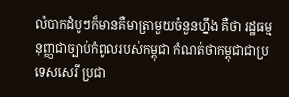លំបាកដំបូៗក៏មានគឺមាត្រាមួយចំនួនហ្នឹង គឺថា រដ្ឋធម្មនុញ្ញជាច្បាប់កំពូលរបស់កម្ពុជា កំណត់ថាកម្ពុជាជាប្រទេសសេរី ប្រជា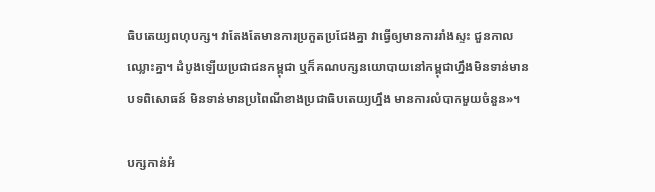ធិបតេយ្យពហុបក្ស។ វាតែងតែមានការប្រកួតប្រជែងគ្នា វាធ្វើឲ្យមានការរាំងស្ទះ ជួនកាលឈ្លោះគ្នា។ ដំបូងឡើយប្រជាជនកម្ពុជា ឬក៏គណបក្សនយោបាយនៅកម្ពុជាហ្នឹងមិនទាន់មានបទពិសោធន៍ មិនទាន់មានប្រពៃណីខាងប្រជាធិបតេយ្យហ្នឹង មានការលំបាកមួយចំនួន»។

បក្សកាន់អំ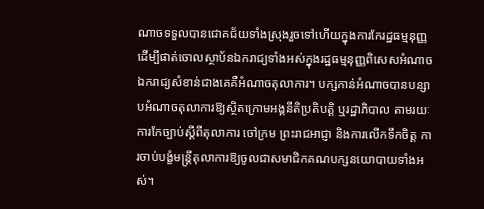ណាចទទួលបានជោគជ័យទាំងស្រុងរួចទៅហើយក្នុងការកែរដ្ឋធម្មនុញ្ញ ដើម្បីផាត់ចោលស្ថាប័នឯករាជ្យទាំងអស់ក្នុងរដ្ឋធម្មនុញ្ញពិសេសអំណាចឯករាជ្យសំខាន់ជាងគេគឺអំណាចតុលាការ។ បក្សកាន់អំណាចបានបន្សាបអំណាចតុលាការឱ្យស្ថិតក្រោមអង្គនីតិប្រតិបត្តិ ឬរដ្ឋាភិបាល តាមរយៈការកែច្បាប់ស្ដីពីតុលាការ ចៅក្រម ព្រះរាជអាជ្ញា និងការលើកទឹកចិត្ត ការចាប់បង្ខំមន្ត្រីតុលាការឱ្យចូលជាសមាជិកគណបក្សនយោបាយទាំងអស់។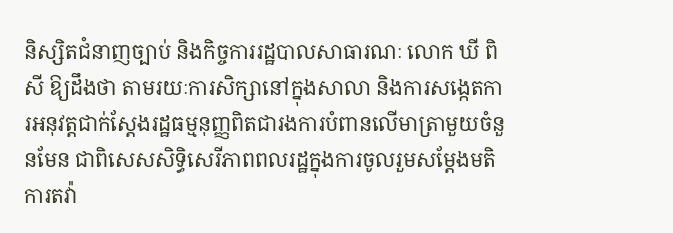និស្សិតជំនាញច្បាប់ និងកិច្ចការរដ្ឋបាលសាធារណៈ លោក ឃី ពិសី ឱ្យដឹងថា តាមរយៈការសិក្សានៅក្នុងសាលា និងការសង្កេតការអនុវត្តជាក់ស្ដែងរដ្ឋធម្មនុញ្ញពិតជារងការបំពានលើមាត្រាមួយចំនួនមែន ជាពិសេសសិទ្ធិសេរីភាពពលរដ្ឋក្នុងការចូលរួមសម្ដែងមតិ ការតវ៉ា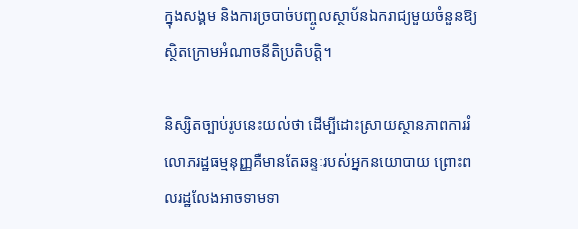ក្នុងសង្គម និងការច្របាច់បញ្ចូលស្ថាប័នឯករាជ្យមួយចំនួនឱ្យស្ថិតក្រោមអំណាចនីតិប្រតិបត្តិ។

និស្សិតច្បាប់រូបនេះយល់ថា ដើម្បីដោះស្រាយស្ថានភាពការរំលោភរដ្ឋធម្មនុញ្ញគឺមានតែឆន្ទៈរបស់អ្នកនយោបាយ ព្រោះពលរដ្ឋលែងអាចទាមទា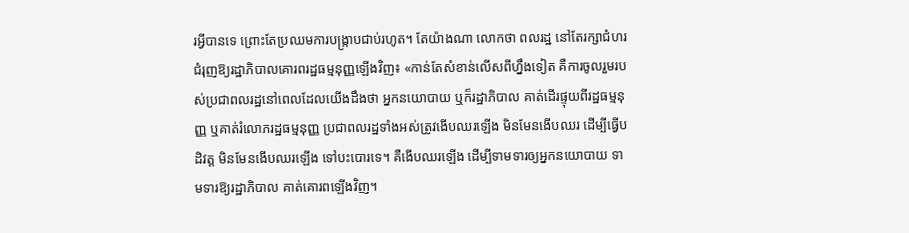រអ្វីបានទេ ព្រោះតែប្រឈមការបង្ក្រាបជាប់រហូត។ តែយ៉ាងណា លោកថា ពលរដ្ឋ នៅតែរក្សាជំហរជំរុញឱ្យរដ្ឋាភិបាលគោរពរដ្ឋធម្មនុញ្ញឡើងវិញ៖ «កាន់តែសំខាន់លើសពីហ្នឹងទៀត គឺការចូលរួមរបស់ប្រជាពលរដ្ឋនៅពេលដែលយើងដឹងថា អ្នកនយោបាយ ឬក៏រដ្ឋាភិបាល គាត់ដើរផ្ទុយពីរដ្ឋធម្មនុញ្ញ ឬគាត់រំលោភរដ្ឋធម្មនុញ្ញ ប្រជាពលរដ្ឋទាំងអស់ត្រូវងើបឈរឡើង មិនមែនងើបឈរ ដើម្បីធ្វើបដិវត្ត មិនមែនងើបឈរឡើង ទៅបះបោរទេ។ គឺងើបឈរឡើង ដើម្បីទាមទារឲ្យអ្នកនយោបាយ ទាមទារឱ្យរដ្ឋាភិបាល គាត់គោរពឡើងវិញ។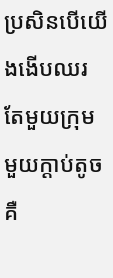ប្រសិនបើយើងងើបឈរតែមួយក្រុម មួយក្ដាប់តូច គឺ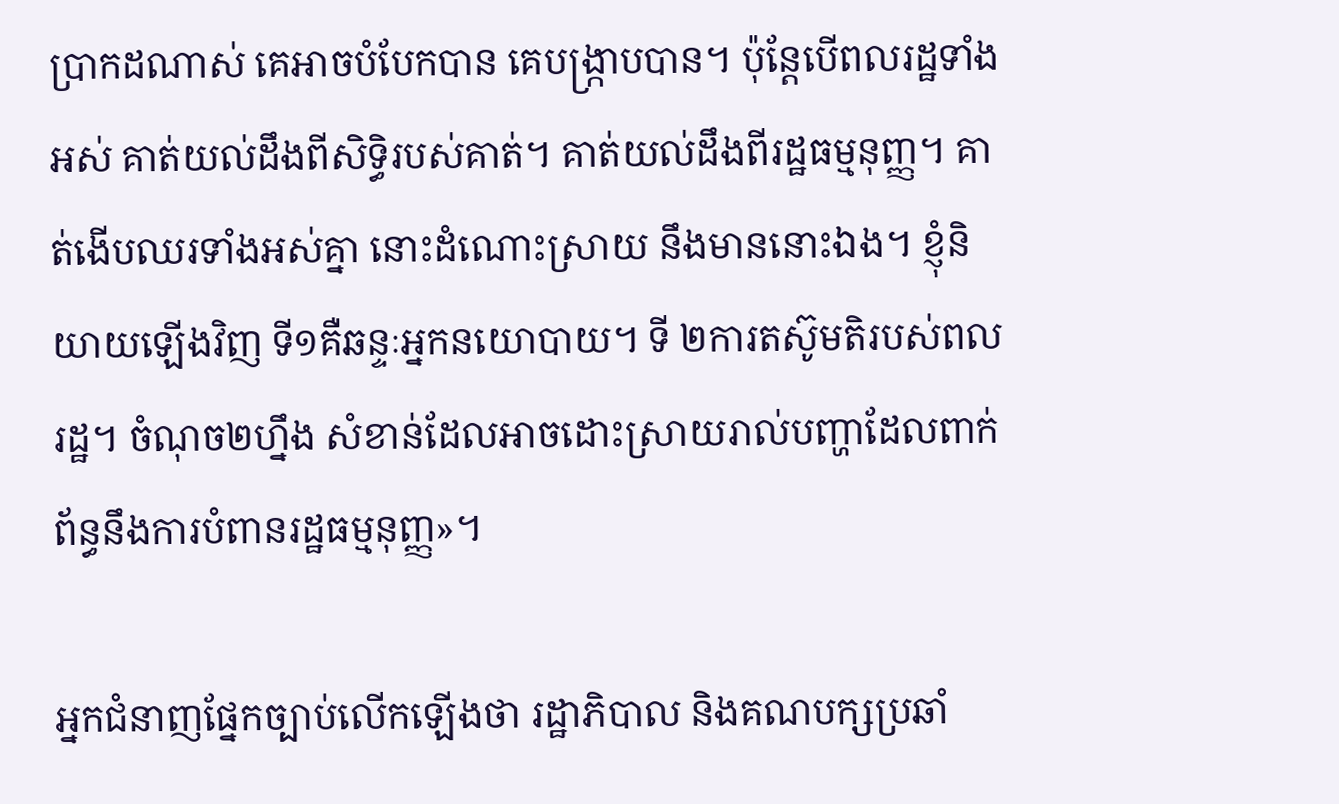ប្រាកដណាស់ គេអាចបំបែកបាន គេបង្ក្រាបបាន។ ប៉ុន្តែបើពលរដ្ឋទាំងអស់ គាត់យល់ដឹងពីសិទ្ធិរបស់គាត់។ គាត់យល់ដឹងពីរដ្ឋធម្មនុញ្ញ។ គាត់ងើបឈរទាំងអស់គ្នា នោះដំណោះស្រាយ នឹងមាននោះឯង។ ខ្ញុំនិយាយឡើងវិញ ទី១គឺឆន្ទៈអ្នកនយោបាយ។ ទី ២ការតស៊ូមតិរបស់ពលរដ្ឋ។ ចំណុច២ហ្នឹង សំខាន់ដែលអាចដោះស្រាយរាល់បញ្ហាដែលពាក់ព័ន្ធនឹងការបំពានរដ្ឋធម្មនុញ្ញ»។

អ្នកជំនាញផ្នែកច្បាប់លើកឡើងថា រដ្ឋាភិបាល និងគណបក្សប្រឆាំ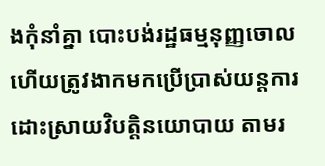ងកុំនាំគ្នា បោះបង់រដ្ឋធម្មនុញ្ញចោល ហើយត្រូវងាកមកប្រើប្រាស់យន្តការដោះស្រាយវិបត្តិនយោបាយ តាមរ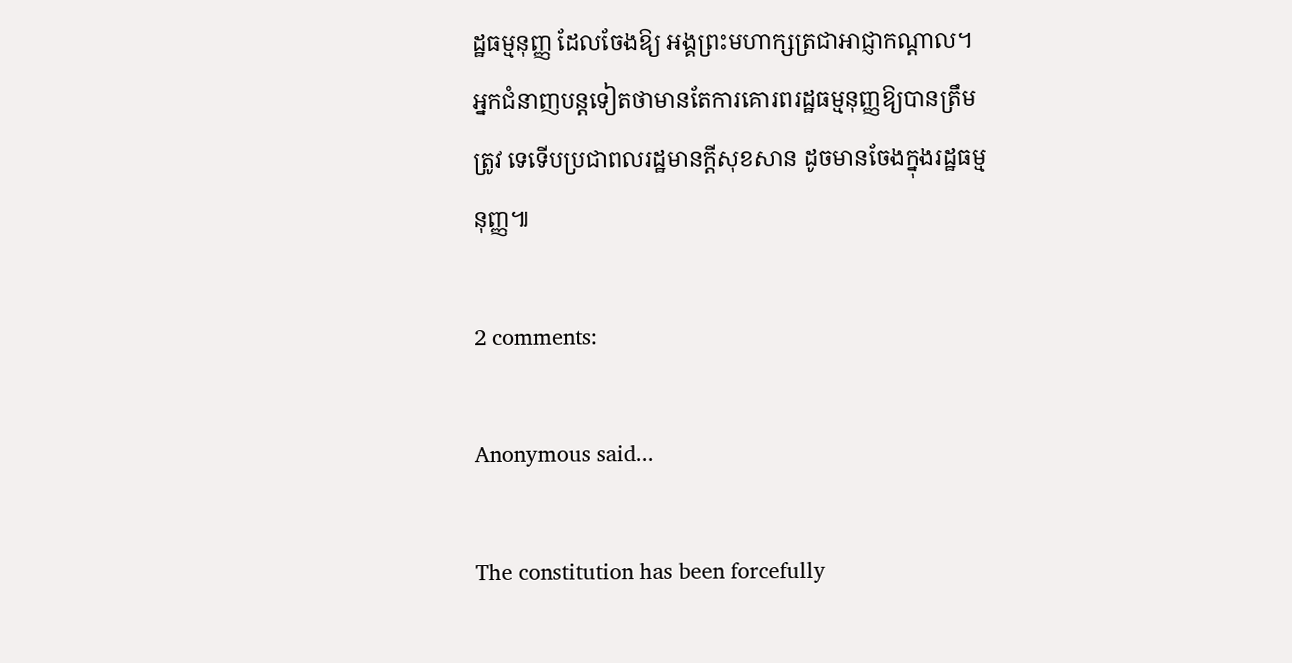ដ្ឋធម្មនុញ្ញ ដែលចែងឱ្យ អង្គព្រះមហាក្សត្រជាអាជ្ញាកណ្ដាល។ អ្នកជំនាញបន្តទៀតថាមានតែការគោរពរដ្ឋធម្មនុញ្ញឱ្យបានត្រឹមត្រូវ ទេទើបប្រជាពលរដ្ឋមានក្ដីសុខសាន ដូចមានចែងក្នុងរដ្ឋធម្មនុញ្ញ៕

2 comments:

Anonymous said...

The constitution has been forcefully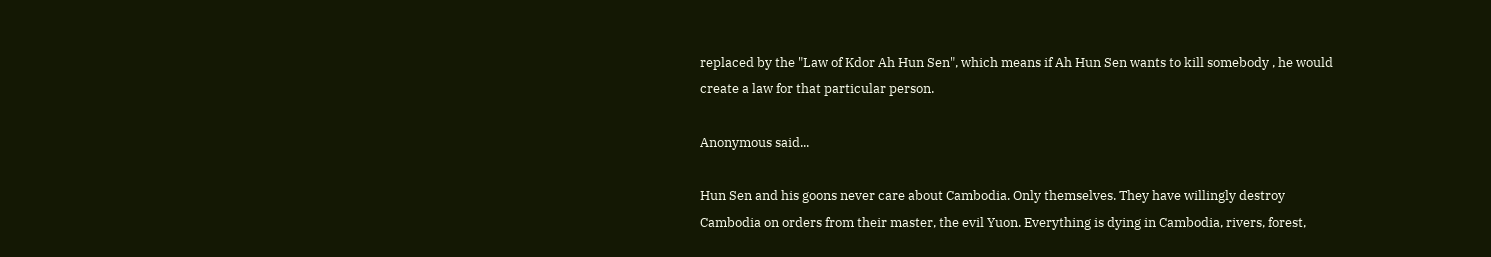replaced by the "Law of Kdor Ah Hun Sen", which means if Ah Hun Sen wants to kill somebody , he would create a law for that particular person.

Anonymous said...

Hun Sen and his goons never care about Cambodia. Only themselves. They have willingly destroy Cambodia on orders from their master, the evil Yuon. Everything is dying in Cambodia, rivers, forest,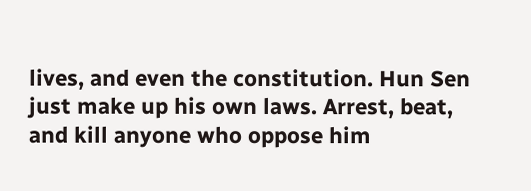lives, and even the constitution. Hun Sen just make up his own laws. Arrest, beat, and kill anyone who oppose him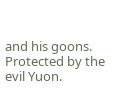and his goons. Protected by the evil Yuon.